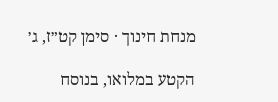מנחת חינוך · סימן קט״ז, ג׳

הקטע במלואו, בנוסח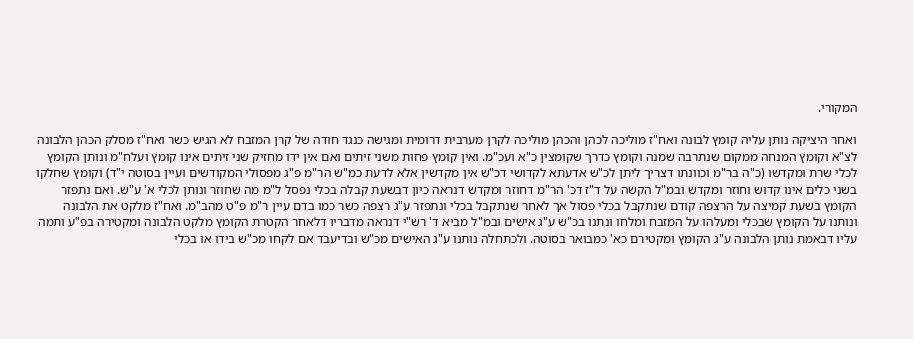המקורי.

ואחר היציקה נותן עליה קומץ לבונה ואח"ז מוליכה לכהן והכהן מוליכה לקרן מערבית דרומית ומגישה כנגד חודה של קרן המזבח לא הגיש כשר ואח"ז מסלק הכהן הלבונה לצ"א וקומץ המנחה ממקום שנתרבה שמנה וקומץ כדרך שקומצין כ"א ועכ"מ. ואין קומץ פחות משני זיתים ואם אין ידו מחזיק שני זיתים אינו קומץ ועלח"מ ונותן הקומץ לכלי שרת ומקדשו (כ"ה בר"מ וכוונתו דצריך ליתן לכ"ש אדעתא לקדושי דכ"ש אין מקדשין אלא לדעת כמ"ש הר"מ פ"ג מפסולי המקודשים ועיין בסוטה י"ד) וקומץ שחלקו בשני כלים אינו קדוש וחוזר ומקדש ובמ"ל הקשה על ד"ז דכ' הר"מ דחוזר ומקדש דנראה כיון דבשעת קבלה בכלי נפסל ל"מ מה שחוזר ונותן לכלי א' ע"ש. ואם נתפזר הקומץ בשעת קמיצה על הרצפה קודם שנתקבל בכלי פסול אך לאחר שנתקבל בכלי ונתפזר ע"ג רצפה כשר כמו בדם עיין ר"מ פ"ט מהב"מ. ואח"ז מלקט את הלבונה ונותנו על הקומץ שבכלי ומעלהו על המזבח ומלחו ונתנו בכ"ש ע"ג אישים ובמ"ל מביא ד' רש"י דנראה מדבריו דלאחר הקטרת הקומץ מלקט הלבונה ומקטירה בפ"ע ותמה עליו דבאמת נותן הלבונה ע"ג הקומץ ומקטירם כא' כמבואר בסוטה. ולכתחלה נותנו ע"ג האישים מכ"ש ובדיעבד אם לקחו מכ"ש בידו או בכלי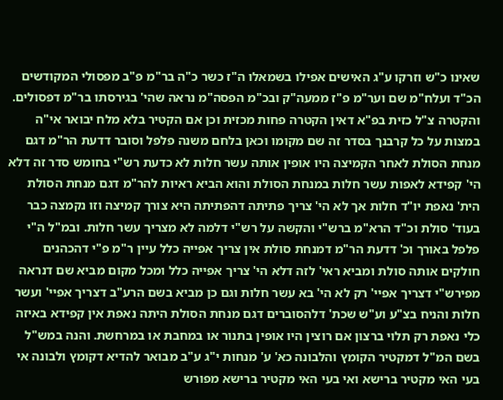שאינו כ"ש וזרקו ע"ג האישים אפילו בשמאלו ה"ז כשר כ"ה בר"מ פ"ב מפסולי המקודשים הכ"ד ועלח"מ שם וער"מ פ"ז ממעה"ק ובכ"מ הפסה"מ נראה שהי' בגירסתו בר"מ דפסולים. והקטרה צ"ל כזית בפ"א דאין הקטרה פחות מכזית וכן אם הקטיר בלא מלח יבואר אי"ה במצות על כל קרבנך בסדר זה שם מקומו וכאן בלחם משנה פלפל וסובר דדעת הר"מ דגם מנחת הסולת לאחר הקמיצה היו אופין אותה עשר חלות לא כדעת רש"י בחומש סדר זה דלא הי' קפידא לאפות עשר חלות במנחת הסולת והוא הביא ראיות להר"מ דגם מנחת הסולת הית' נאפת יו"ד חלות אך לא הי' צריך פתיתה דהפתיתה היא צורך קמיצה וזו נקמצה כבר בעוד' סולת וכ"ד הרא"מ ברש"י והקשה על רש"י דלמה לא מצריך עשר חלות. ובמ"ל ה"י פלפל באורך וכ' דדעת הר"מ דמנחת סולת אין צריך אפייה כלל עיין ר"מ פ"י דהכהנים חולקים אותה סולת ומביא ראי' לזה דלא הי' צריך אפייה כלל ומכל מקום מביא שם דנראה מפירש"י דצריך אפיי' רק לא הי' בא עשר חלות וגם כן מביא בשם הרע"ב דצריך אפיי' ועשר חלות והניח בצ"ע וע"ש שכת' דלהסוברים דגם מנחת הסולת היתה נאפת אין קפידא באיזה כלי נאפת רק תלוי ברצון אם רוצין היו אופין בתנור או במחבת או במרחשת. והנה במש"ל בשם המ"ל דמקטיר הקומץ והלבונה כא' ע' מנחות י"ג ע"ב מבואר להדיא דקומץ ולבונה אי בעי האי מקטיר ברישא ואי בעי האי מקטיר ברישא מפורש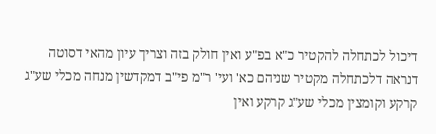דיכול לכתחלה להקטיר כ"א בפ"ע ואין חולק בזה וצריך עיון מהאי דסוטה דנראה דלכתחלה מקטיר שניהם כא' ועי' ר"מ פי"ב דמקדשין מנחה מכלי שע"ג קרקע וקומצין מכלי שע"ג קרקע ואין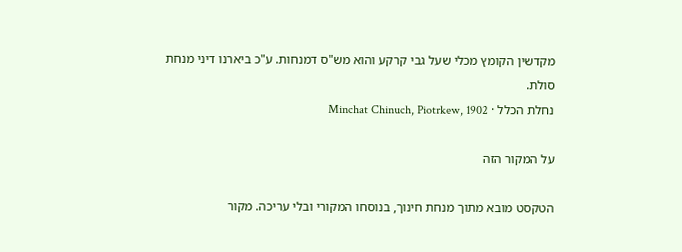מקדשין הקומץ מכלי שעל גבי קרקע והוא מש"ס דמנחות. ע"כ ביארנו דיני מנחת סולת.
נחלת הכלל · Minchat Chinuch, Piotrkew, 1902

על המקור הזה

הטקסט מובא מתוך מנחת חינוך, בנוסחו המקורי ובלי עריכה. מקור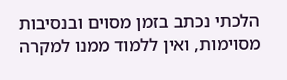הלכתי נכתב בזמן מסוים ובנסיבות מסוימות, ואין ללמוד ממנו למקרה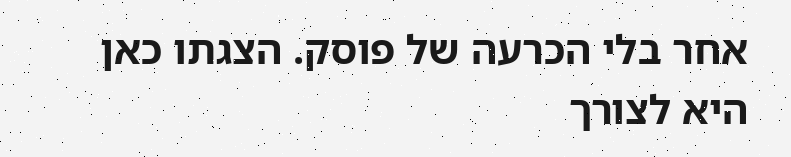אחר בלי הכרעה של פוסק. הצגתו כאן היא לצורך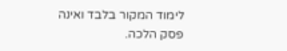לימוד המקור בלבד ואינה פסק הלכה.